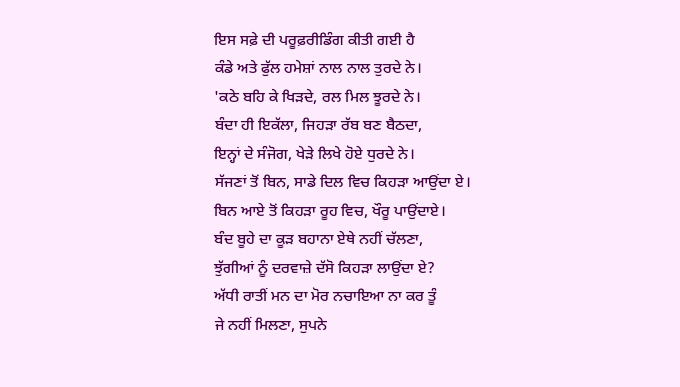ਇਸ ਸਫ਼ੇ ਦੀ ਪਰੂਫ਼ਰੀਡਿੰਗ ਕੀਤੀ ਗਈ ਹੈ
ਕੰਡੇ ਅਤੇ ਫੁੱਲ ਹਮੇਸ਼ਾਂ ਨਾਲ ਨਾਲ ਤੁਰਦੇ ਨੇ।
'ਕਠੇ ਬਹਿ ਕੇ ਖਿੜਦੇ, ਰਲ ਮਿਲ ਝੂਰਦੇ ਨੇ।
ਬੰਦਾ ਹੀ ਇਕੱਲਾ, ਜਿਹੜਾ ਰੱਬ ਬਣ ਬੈਠਦਾ,
ਇਨ੍ਹਾਂ ਦੇ ਸੰਜੋਗ, ਖੇੜੇ ਲਿਖੇ ਹੋਏ ਧੁਰਦੇ ਨੇ।
ਸੱਜਣਾਂ ਤੋਂ ਬਿਨ, ਸਾਡੇ ਦਿਲ ਵਿਚ ਕਿਹੜਾ ਆਉਂਦਾ ਏ।
ਬਿਨ ਆਏ ਤੋਂ ਕਿਹੜਾ ਰੂਹ ਵਿਚ, ਖੌਰੂ ਪਾਉਂਦਾਏ।
ਬੰਦ ਬੂਹੇ ਦਾ ਕੂੜ ਬਹਾਨਾ ਏਥੇ ਨਹੀਂ ਚੱਲਣਾ,
ਝੁੱਗੀਆਂ ਨੂੰ ਦਰਵਾਜ਼ੇ ਦੱਸੋ ਕਿਹੜਾ ਲਾਉਂਦਾ ਏ?
ਅੱਧੀ ਰਾਤੀਂ ਮਨ ਦਾ ਮੋਰ ਨਚਾਇਆ ਨਾ ਕਰ ਤੂੰ
ਜੇ ਨਹੀਂ ਮਿਲਣਾ, ਸੁਪਨੇ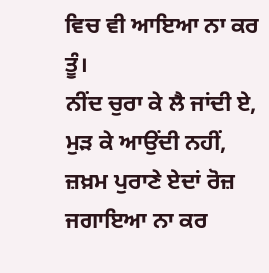ਵਿਚ ਵੀ ਆਇਆ ਨਾ ਕਰ ਤੂੰ।
ਨੀਂਦ ਚੁਰਾ ਕੇ ਲੈ ਜਾਂਦੀ ਏ, ਮੁੜ ਕੇ ਆਉਂਦੀ ਨਹੀਂ,
ਜ਼ਖ਼ਮ ਪੁਰਾਣੇ ਏਦਾਂ ਰੋਜ਼ ਜਗਾਇਆ ਨਾ ਕਰ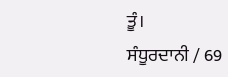ਤੂੰ।
ਸੰਧੂਰਦਾਨੀ / 69